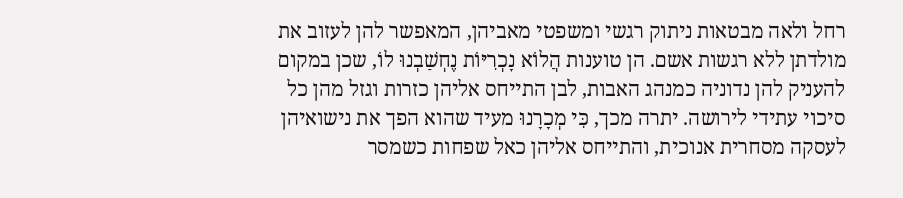רחל ולאה מבטאות ניתוק רגשי ומשפטי מאביהן, המאפשר להן לעזוב את מולדתן ללא רגשות אשם. הן טוענות הֲלוֹא נָכְרִיּוֹת נֶחְשַׁבְנוּ לוֹ, שכן במקום להעניק להן נדוניה כמנהג האבות, לבן התייחס אליהן כזרות וגזל מהן כל סיכוי עתידי לירושה. יתרה מכך, כִּי מְכָרָנוּ מעיד שהוא הפך את נישואיהן לעסקה מסחרית אנוכית, והתייחס אליהן כאל שפחות כשמסר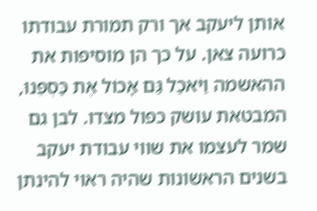אותן ליעקב אך ורק תמורת עבודתו כרועה צאן. על כך הן מוסיפות את ההאשמה וַיֹּאכַל גַּם אָכוֹל אֶת כַּסְפֵּנוּ, המבטאת עושק כפול מצדו. לבן גם שמר לעצמו את שווי עבודת יעקב בשנים הראשונות שהיה ראוי להינתן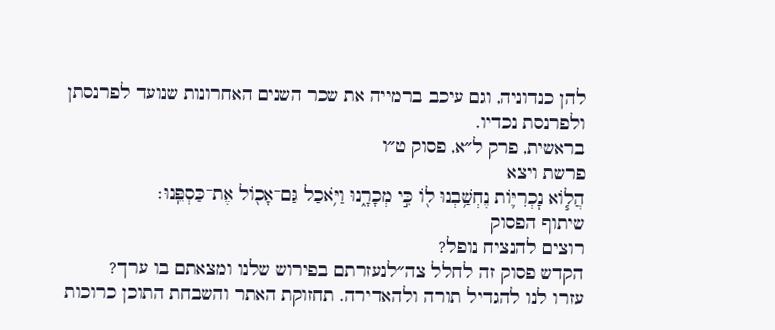להן כנדוניה, וגם עיכב ברמייה את שכר השנים האחרונות שנועד לפרנסתן ולפרנסת נכדיו.
בראשית, פרק ל״א, פסוק ט״ו
פרשת ויצא
הֲל֧וֹא נׇכְרִיּ֛וֹת נֶחְשַׁ֥בְנוּ ל֖וֹ כִּ֣י מְכָרָ֑נוּ וַיֹּ֥אכַל גַּם־אָכ֖וֹל אֶת־כַּסְפֵּֽנוּ׃
שיתוף הפסוק
רוצים להנציח נופל?
הקדש פסוק זה לחלל צה״לנעזרתם בפירוש שלנו ומצאתם בו ערך?
עזרו לנו להגדיל תורה ולהאדירה. תחזוקת האתר והשבחת התוכן כרוכות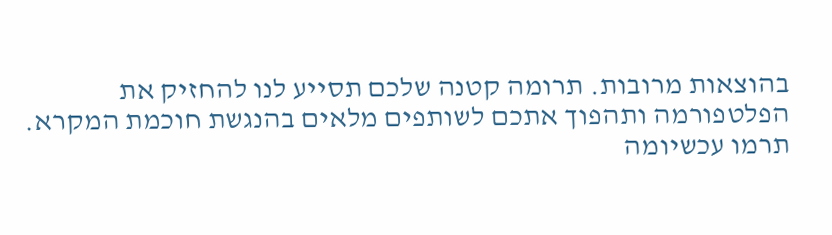בהוצאות מרובות. תרומה קטנה שלכם תסייע לנו להחזיק את הפלטפורמה ותהפוך אתכם לשותפים מלאים בהנגשת חוכמת המקרא.
תרמו עכשיומה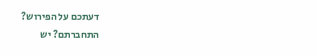דעתכם על הפירוש?
התחברתם? יש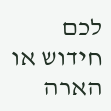לכם חידוש או הארה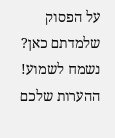על הפסוק שלמדתם כאן? נשמח לשמוע!
ההערות שלכם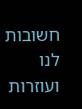חשובות לנו ועוזרות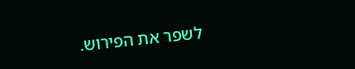לשפר את הפירוש.